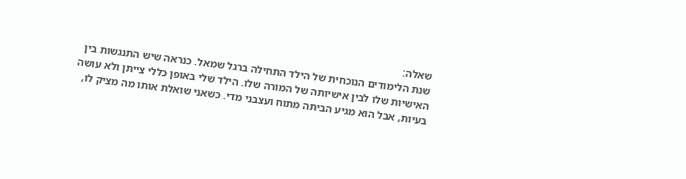שאלה:
שנת הלימודים הנוכחית של הילד התחילה ברגל שמאל. כנראה שיש התנגשות בין האישיות שלו לבין אישיותה של המורה שלו. הילד שלי באופן כללי צייתן ולא עושה בעיות, אבל הוא מגיע הביתה מתוח ועצבני מדי. כשאני שואלת אותו מה מציק לו,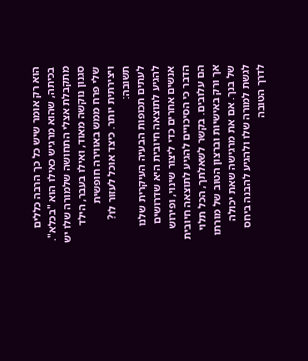הוא רק אומר שיש כל כך הרבה כללים בכיתה, שהוא מרגיש כאילו הוא "בכלא". מתקבלת אצלי התחושה שלמורה שלו יש סגנון נוקשה מאוד, ואילו בעבר, הילד שלי פרח ממש באווירה חופשית ויצירתית יותר. כיצד אוכל לעזור לו?
תשובה:
לעתים תכופות הבעיה העיקרית שלנו להגיע לתוצאה חיובית היא שדרושים אנשים אחרים כדי ליצור שינוי, ופירוש הדבר כי הסיכויים להגיע לתוצאה חיובית הם עלובים. בקשר לשאלתך, הכל תלוי אך ורק באישיות וברצון הטוב של מורתו של בנך. אם את מרגישה שאת יכולה לגשת למורה שלו ולהגיע להבנה ביחס לדרך הטובה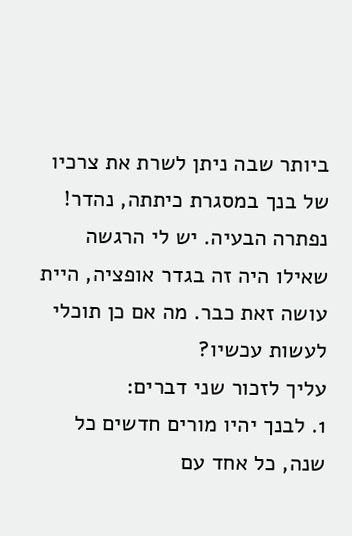ביותר שבה ניתן לשרת את צרכיו של בנך במסגרת כיתתה, נהדר! נפתרה הבעיה. יש לי הרגשה שאילו היה זה בגדר אופציה, היית עושה זאת כבר. מה אם כן תוכלי לעשות עכשיו?
עליך לזכור שני דברים:
1. לבנך יהיו מורים חדשים כל שנה, כל אחד עם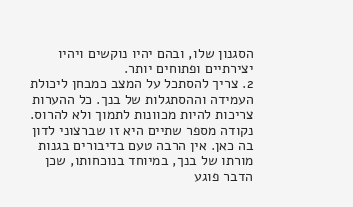הסגנון שלו, ובהם יהיו נוקשים ויהיו יצירתיים ופתוחים יותר.
2. צריך להסתכל על המצב כמבחן ליכולת העמידה וההסתגלות של בנך. כל ההערות צריכות להיות מכוונות לתמוך ולא להרוס.
נקודה מספר שתיים היא זו שברצוני לדון בה כאן. אין הרבה טעם בדיבורים בגנות מורתו של בנך, במיוחד בנוכחותו, שכן הדבר פוגע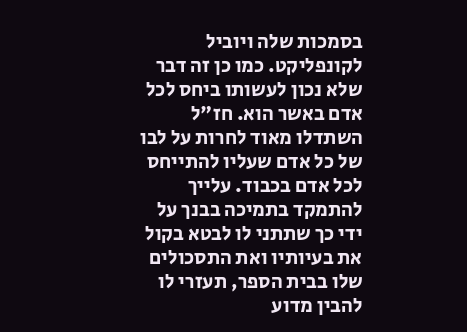בסמכות שלה ויוביל לקונפליקט. כמו כן זה דבר שלא נכון לעשותו ביחס לכל אדם באשר הוא. חז"ל השתדלו מאוד לחרות על לבו של כל אדם שעליו להתייחס לכל אדם בכבוד. עלייך להתמקד בתמיכה בבנך על ידי כך שתתני לו לבטא בקול את בעיותיו ואת התסכולים שלו בבית הספר, תעזרי לו להבין מדוע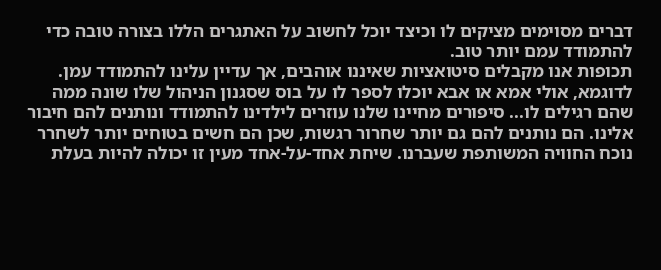דברים מסוימים מציקים לו וכיצד יוכל לחשוב על האתגרים הללו בצורה טובה כדי להתמודד עמם יותר טוב.
תכופות אנו מקבלים סיטואציות שאיננו אוהבים, אך עדיין עלינו להתמודד עמן. לדוגמא, אולי אמא או אבא יוכלו לספר לו על בוס שסגנון הניהול שלו שונה ממה שהם רגילים לו... סיפורים מחיינו שלנו עוזרים לילדינו להתמודד ונותנים להם חיבור אלינו. הם נותנים להם גם יותר שחרור רגשות, שכן הם חשים בטוחים יותר לשחרר נוכח החוויה המשותפת שעברנו. שיחת אחד-על-אחד מעין זו יכולה להיות בעלת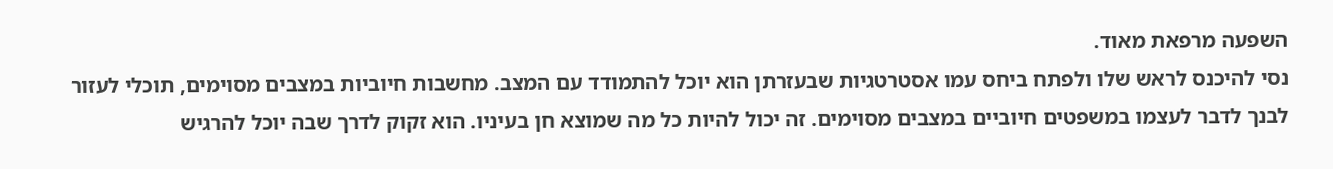השפעה מרפאת מאוד.
נסי להיכנס לראש שלו ולפתח ביחס עמו אסטרטגיות שבעזרתן הוא יוכל להתמודד עם המצב. מחשבות חיוביות במצבים מסוימים, תוכלי לעזור לבנך לדבר לעצמו במשפטים חיוביים במצבים מסוימים. זה יכול להיות כל מה שמוצא חן בעיניו. הוא זקוק לדרך שבה יוכל להרגיש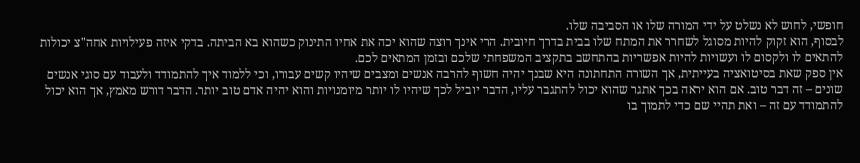חופשי, לחוש לא נשלט על ידי המורה שלו או הסביבה שלו.
לבסוף, הוא זקוק להיות מסוגל לשחרר את המתח שלו בבית בדרך חיובית. הרי אינך רוצה שהוא יכה את אחיו התינוק כשהוא בא הביתה. בדקי איזה פעילויות אחה"צ יכולות להתאים לו ולקסום לו ועשויות להיות אפשריות בהתחשב בתקציב המשפחתי שלכם ובזמן המתאים לכם.
אין ספק שאת בסיטואציה בעייתית, אך השורה התחתונה היא שבנך יהיה חשוף להרבה אנשים ומצבים שיהיו קשים עבורו, וכי ללמוד איך להתמודד ולעבוד עם סוגי אנשים שונים – זה דבר טוב. אם הוא יראה בכך אתגר שהוא יכול להתגבר עליו, הדבר יוביל לכך שיהיו לו יותר מיומנויות והוא יהיה אדם טוב יותר. הדבר דורש מאמץ, אך הוא יכול להתמודד עם זה – ואת תהיי שם כדי לתמוך בו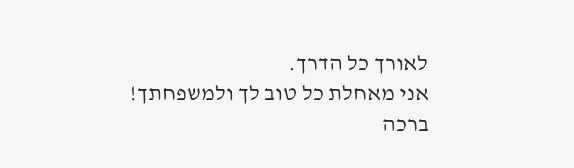לאורך כל הדרך.
אני מאחלת כל טוב לך ולמשפחתך!
ברכה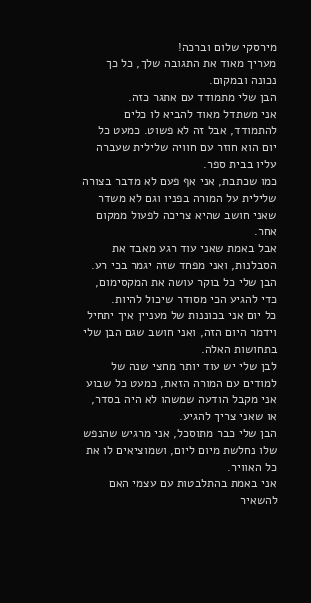מירסקי שלום וברכה!
מעריך מאוד את התגובה שלך, כל כך נכונה ובמקום.
הבן שלי מתמודד עם אתגר כזה.
אני משתדל מאוד להביא לו כלים להתמודד, אבל זה לא פשוט. כמעט כל יום הוא חוזר עם חוויה שלילית שעברה עליו בבית ספר.
כמו שכתבת, אני אף פעם לא מדבר בצורה שלילית על המורה בפניו וגם לא משדר שאני חושב שהיא צריכה לפעול ממקום אחר.
אבל באמת שאני עוד רגע מאבד את הסבלנות, ואני מפחד שזה יגמר בכי רע.
הבן שלי כל בוקר עושה את המקסימום, כדי להגיע הכי מסודר שיכול להיות.
כל יום אני בכוננות של מעניין איך יתחיל וידמר היום הזה, ואני חושב שגם הבן שלי בתחושות האלה.
לבן שלי יש עוד יותר מחצי שנה של למודים עם המורה הזאת, כמעט כל שבוע אני מקבל הודעה שמשהו לא היה בסדר, או שאני צריך להגיע.
הבן שלי כבר מתוסכל, אני מרגיש שהנפש שלו נחלשת מיום ליום, ושמוציאים לו את כל האוויר.
אני באמת בהתלבטות עם עצמי האם להשאיר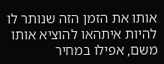אותו את הזמן הזה שנותר לו להיות איתהאו להוציא אותו משם, אפילו במחיר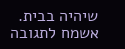שיהיה בבית.
אשמח לתגובה